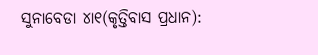ସୁନାବେଡା ୪ା୧(କୃତ୍ତିବାସ ପ୍ରଧାନ):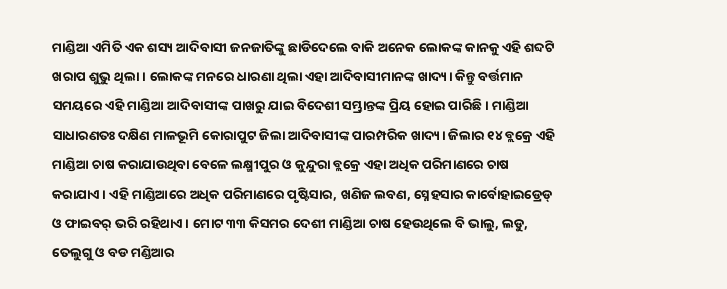ମାଣ୍ଡିଆ ଏମିତି ଏକ ଶସ୍ୟ ଆଦିବାସୀ ଜନଜାତିଙ୍କୁ ଛାଡିଦେଲେ ବାକି ଅନେକ ଲୋକଙ୍କ କାନକୁ ଏହି ଶବ୍ଦଟି ଖରାପ ଶୁଭୁ ଥିଲା। ଲୋକଙ୍କ ମନରେ ଧାରଣା ଥିଲା ଏହା ଆଦିବାସୀମାନଙ୍କ ଖାଦ୍ୟ। କିନ୍ତୁ ବର୍ତ୍ତମାନ ସମୟରେ ଏହି ମାଣ୍ଡିଆ ଆଦିବାସୀଙ୍କ ପାଖରୁ ଯାଇ ବିଦେଶୀ ସମ୍ଭ୍ରାନ୍ତଙ୍କ ପ୍ରିୟ ହୋଇ ପାରିଛି। ମାଣ୍ଡିଆ ସାଧାରଣତଃ ଦକ୍ଷିଣ ମାଳଭୂମି କୋରାପୁଟ ଜିଲା ଆଦିବାସୀଙ୍କ ପାରମ୍ପରିକ ଖାଦ୍ୟ। ଜିଲାର ୧୪ ବ୍ଲକ୍ରେ ଏହି ମାଣ୍ଡିଆ ଚାଷ କରାଯାଉଥିବା ବେଳେ ଲକ୍ଷ୍ମୀପୁର ଓ କୁନ୍ଦୁରା ବ୍ଲକ୍ରେ ଏହା ଅଧିକ ପରିମାଣରେ ଚାଷ କରାଯାଏ। ଏହି ମାଣ୍ଡିଆରେ ଅଧିକ ପରିମାଣରେ ପୃଷ୍ଟିସାର, ଖଣିଜ ଲବଣ, ସ୍ନେହସାର କାର୍ବୋହାଇଡ୍ରେଡ୍ ଓ ଫାଇବର୍ ଭରି ରହିଥାଏ। ମୋଟ ୩୩ କିସମର ଦେଶୀ ମାଣ୍ଡିଆ ଚାଷ ହେଉଥିଲେ ବି ଭାଲୁ, ଲଡୁ, ତେଲୁଗୁ ଓ ବଡ ମଣ୍ଡିଆର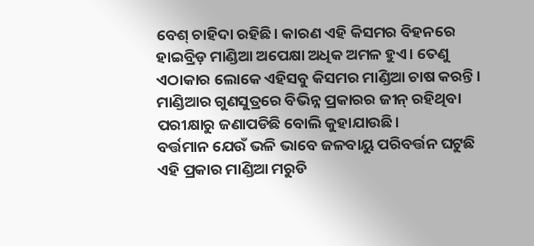ବେଶ୍ ଚାହିଦା ରହିଛି। କାରଣ ଏହି କିସମର ବିହନରେ ହାଇବ୍ରିଡ଼ ମାଣ୍ଡିଆ ଅପେକ୍ଷା ଅଧିକ ଅମଳ ହୁଏ। ତେଣୁ ଏଠାକାର ଲୋକେ ଏହିସବୁ କିସମର ମାଣ୍ଡିଆ ଚାଷ କରନ୍ତି। ମାଣ୍ଡିଆର ଗୁଣସୁତ୍ରରେ ବିଭିନ୍ନ ପ୍ରକାରର ଜୀନ୍ ରହିଥିବା ପରୀକ୍ଷାରୁ ଜଣାପଡିଛି ବୋଲି କୁହାଯାଉଛି।
ବର୍ତ୍ତମାନ ଯେଉଁ ଭଳି ଭାବେ ଜଳବାୟୁ ପରିବର୍ତ୍ତନ ଘଟୁଛି ଏହି ପ୍ରକାର ମାଣ୍ଡିଆ ମରୁଡି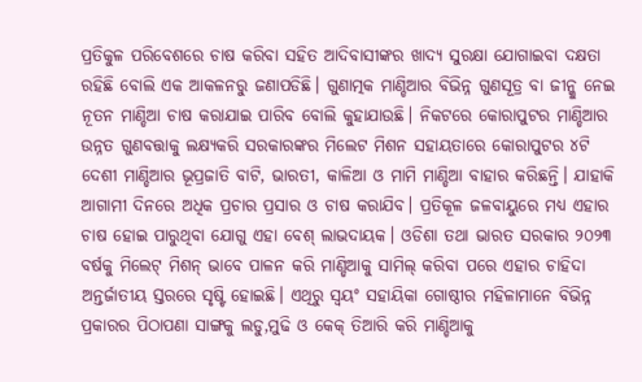ପ୍ରତିକୁଳ ପରିବେଶରେ ଚାଷ କରିବା ସହିତ ଆଦିବାସୀଙ୍କର ଖାଦ୍ୟ ସୁରକ୍ଷା ଯୋଗାଇବା ଦକ୍ଷତା ରହିଛି ବୋଲି ଏକ ଆକଳନରୁ ଜଣାପଡିଛି। ଗୁଣାତ୍ମକ ମାଣ୍ଡିଆର ବିଭିନ୍ନ ଗୁଣସୂତ୍ର ବା ଜୀନ୍କୁ ନେଇ ନୂତନ ମାଣ୍ଡିଆ ଚାଷ କରାଯାଇ ପାରିବ ବୋଲି କୁହାଯାଉଛି। ନିକଟରେ କୋରାପୁଟର ମାଣ୍ଡିଆର ଉନ୍ନତ ଗୁଣବତ୍ତାକୁ ଲକ୍ଷ୍ୟକରି ସରକାରଙ୍କର ମିଲେଟ ମିଶନ ସହାୟତାରେ କୋରାପୁଟର ୪ଟି ଦେଶୀ ମାଣ୍ଡିଆର ଭୂପ୍ରଜାତି ବାଟି, ଭାରତୀ, କାଳିଆ ଓ ମାମି ମାଣ୍ଡିଆ ବାହାର କରିଛନ୍ତି। ଯାହାକି ଆଗାମୀ ଦିନରେ ଅଧିକ ପ୍ରଚାର ପ୍ରସାର ଓ ଚାଷ କରାଯିବ। ପ୍ରତିକୂଳ ଜଳବାୟୁରେ ମଧ୍ୟ ଏହାର ଚାଷ ହୋଇ ପାରୁଥିବା ଯୋଗୁ ଏହା ବେଶ୍ ଲାଭଦାୟକ। ଓଡିଶା ତଥା ଭାରତ ସରକାର ୨୦୨୩ ବର୍ଷକୁ ମିଲେଟ୍ ମିଶନ୍ ଭାବେ ପାଳନ କରି ମାଣ୍ଡିଆକୁ ସାମିଲ୍ କରିବା ପରେ ଏହାର ଚାହିଦା ଅନ୍ତର୍ଜାତୀୟ ସ୍ତରରେ ସୃଷ୍ଟି ହୋଇଛି। ଏଥିରୁ ସ୍ବୟଂ ସହାୟିକା ଗୋଷ୍ଠୀର ମହିଳାମାନେ ବିଭିନ୍ନ ପ୍ରକାରର ପିଠାପଣା ସାଙ୍ଗକୁ ଲଡୁ,ମୁଢି ଓ କେକ୍ ତିଆରି କରି ମାଣ୍ଡିଆକୁ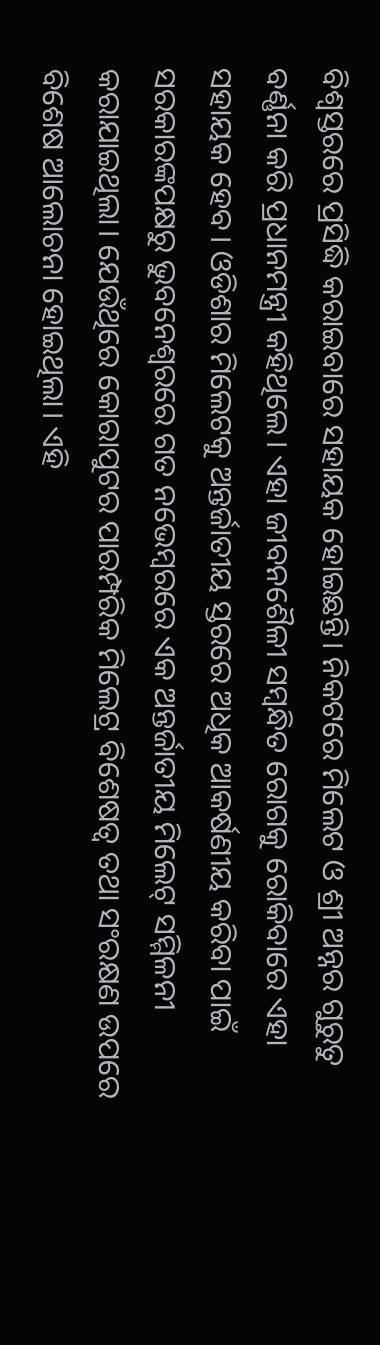ବିଶ୍ବସ୍ତରରେ ପ୍ରସିଦ୍ଧି କରାଇବାରେ ସହାୟକ ହୋଇଛନ୍ତି। ନିକଟରେ ମିଲେଟ ଓ ଶ୍ରୀ ଅନ୍ନର ଗୁରୁତୁ ବର୍ଣ୍ଣନା କରି ପ୍ରଧାନମନ୍ତ୍ରୀ କହିଥିଲେ। ଏହା ଜୀବନଶୈଳୀ ସମ୍ବନ୍ଧିତ ରୋଗକୁ ରୋକିବାରେ ଏହା ସହାୟକ ହେବ। ଓଡିଶାର ମିଲେଟକୁ ଅନ୍ତର୍ଜାତୀୟ ସ୍ତରରେ ଅଧିକ ଆକର୍ଷଣୀୟ କରିବା ପାଇଁ ସରକାରଙ୍କପକ୍ଷରୁ ଭୁବନେଶ୍ୱରରେ ଗତ ନଭେମ୍ବରରେ ଏକ ଅନ୍ତର୍ଜାତୀୟ ମିଲେଟ୍ ସମ୍ମିଳନୀ କରାଯାଇଥିଲା। ଯେଉଁଥିରେ କୋରାପୁଟର ପାରମ୍ପରିକ ମିଲେଟ୍ର ବିଶେଷତ୍ୱ ତଥା ସଂରକ୍ଷଣ ଉପରେ ବିଶେଷ ଆଲୋଚନା ହୋଇଥିଲା। ଏହି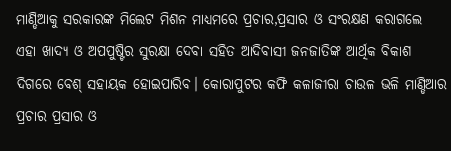ମାଣ୍ଡିଆକୁ ସରକାରଙ୍କ ମିଲେଟ ମିଶନ ମାଧ୍ୟମରେ ପ୍ରଚାର,ପ୍ରସାର ଓ ସଂରକ୍ଷଣ କରାଗଲେ ଏହା ଖାଦ୍ୟ ଓ ଅପପୁଷ୍ଟିର ସୁରକ୍ଷା ଦେବା ସହିତ ଆଦିବାସୀ ଜନଜାତିଙ୍କ ଆର୍ଥିକ ବିକାଶ ଦିଗରେ ବେଶ୍ ସହାୟକ ହୋଇପାରିବ। କୋରାପୁଟର କଫି କଳାଜୀରା ଚାଉଳ ଭଳି ମାଣ୍ଡିଆର ପ୍ରଚାର ପ୍ରସାର ଓ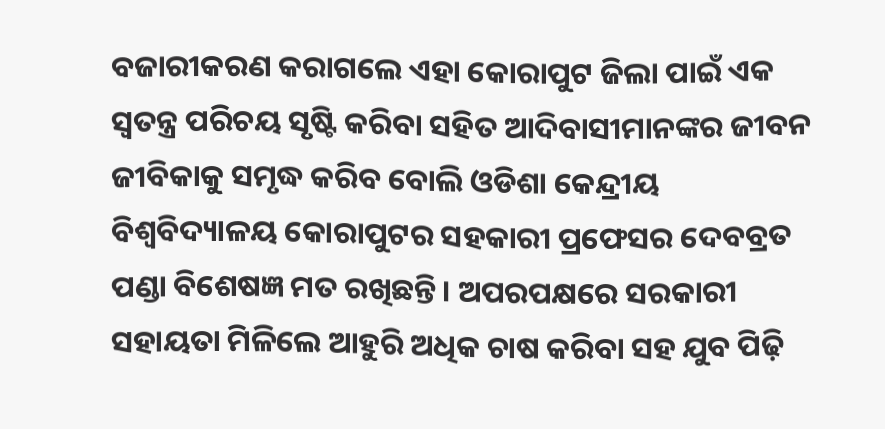ବଜାରୀକରଣ କରାଗଲେ ଏହା କୋରାପୁଟ ଜିଲା ପାଇଁ ଏକ ସ୍ବତନ୍ତ୍ର ପରିଚୟ ସୃଷ୍ଟି କରିବା ସହିତ ଆଦିବାସୀମାନଙ୍କର ଜୀବନ ଜୀବିକାକୁ ସମୃଦ୍ଧ କରିବ ବୋଲି ଓଡିଶା କେନ୍ଦ୍ରୀୟ ବିଶ୍ୱବିଦ୍ୟାଳୟ କୋରାପୁଟର ସହକାରୀ ପ୍ରଫେସର ଦେବବ୍ରତ ପଣ୍ଡା ବିଶେଷଜ୍ଞ ମତ ରଖିଛନ୍ତି। ଅପରପକ୍ଷରେ ସରକାରୀ ସହାୟତା ମିଳିଲେ ଆହୁରି ଅଧିକ ଚାଷ କରିବା ସହ ଯୁବ ପିଢ଼ି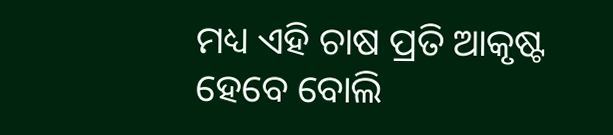ମଧ୍ୟ ଏହି ଚାଷ ପ୍ରତି ଆକୃଷ୍ଟ ହେବେ ବୋଲି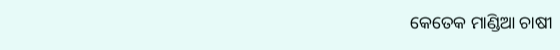କେତେକ ମାଣ୍ଡିଆ ଚାଷୀ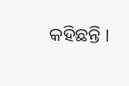କହିଛନ୍ତି ।